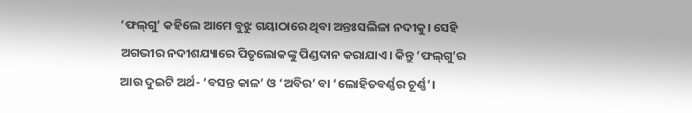‘ଫଲ୍‌ଗୁ’ କହିଲେ ଆମେ ବୁଝୁ ଗୟାଠାରେ ଥିବା ଅନ୍ତଃସଲିଳା ନଦୀକୁ। ସେହି ଅଗଭୀର ନଦୀଶଯ୍ୟାରେ ପିତୃଲୋକଙ୍କୁ ପିଣ୍ଡଦାନ କରାଯାଏ। କିନ୍ତୁ ‘ଫଲ୍‌ଗୁ’ର ଆଉ ଦୁଇଟି ଅର୍ଥ- ‘ବସନ୍ତ କାଳ’ ଓ ‘ଅବିର’ ବା ‘ଲୋହିତବର୍ଣ୍ଣର ଚୂର୍ଣ୍ଣ’।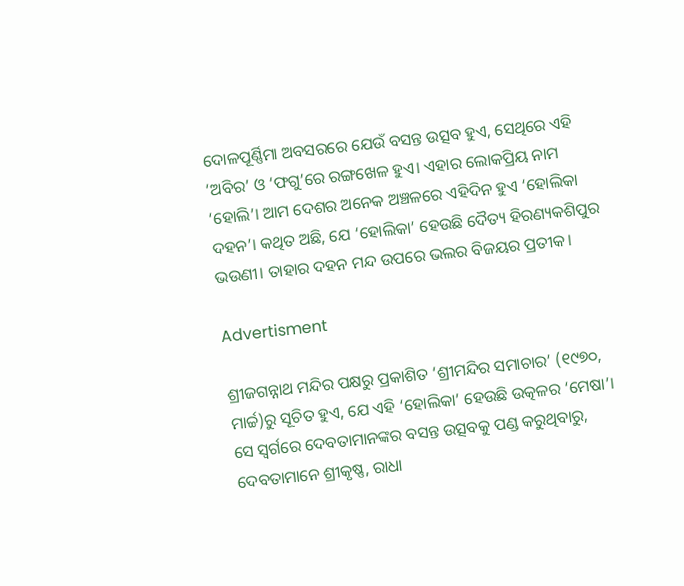ଦୋଳପୂର୍ଣ୍ଣିମା ଅବସରରେ ଯେଉଁ ବସନ୍ତ ଉତ୍ସବ ହୁଏ, ସେଥିରେ ଏହି ‘ଅବିର’ ଓ ‘ଫଗୁ’ରେ ରଙ୍ଗଖେଳ ହୁଏ। ଏହାର ଲୋକପ୍ରିୟ ନାମ ‘ହୋଲି’। ଆମ ଦେଶର ଅନେକ ଅଞ୍ଚଳରେ ଏହିଦିନ ହୁଏ ‘ହୋଲିକା ଦହନ’। କଥିତ ଅଛି, ଯେ ‘ହୋଲିକା’ ହେଉଛି ଦୈତ୍ୟ ହିରଣ୍ୟକଶିପୁର ଭଉଣୀ। ତାହାର ଦହନ ମନ୍ଦ ଉପରେ ଭଲର ବିଜୟର ପ୍ରତୀକ।

Advertisment

ଶ୍ରୀଜଗନ୍ନାଥ ମନ୍ଦିର ପକ୍ଷରୁ ପ୍ରକାଶିତ ‘ଶ୍ରୀମନ୍ଦିର ସମାଚାର’ (୧୯୭୦, ମାର୍ଚ୍ଚ)ରୁ ସୂଚିତ ହୁଏ, ଯେ ଏହି ‘ହୋଲିକା’ ହେଉଛି ଉତ୍କଳର ‘ମେଷା’। ସେ ସ୍ୱର୍ଗରେ ଦେବତାମାନଙ୍କର ବସନ୍ତ ଉତ୍ସବକୁ ପଣ୍ଡ କରୁଥିବାରୁ, ଦେବତାମାନେ ଶ୍ରୀକୃଷ୍ଣ, ରାଧା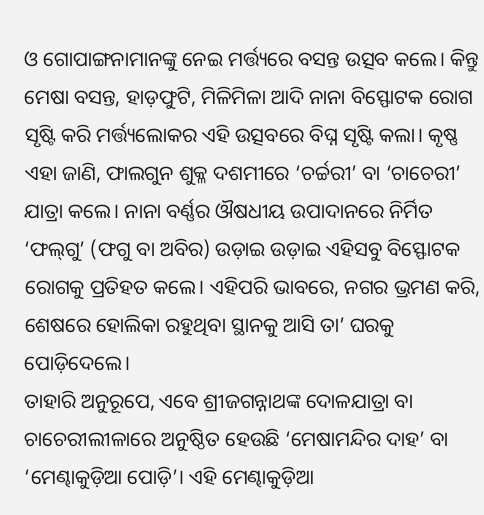ଓ ଗୋପାଙ୍ଗନାମାନଙ୍କୁ ନେଇ ମର୍ତ୍ତ୍ୟରେ ବସନ୍ତ ଉତ୍ସବ କଲେ। କିନ୍ତୁ ମେଷା ବସନ୍ତ, ହାଡ଼ଫୁଟି, ମିଳିମିଳା ଆଦି ନାନା ବିସ୍ଫୋଟକ ରୋଗ ସୃଷ୍ଟି କରି ମର୍ତ୍ତ୍ୟଲୋକର ଏହି ଉତ୍ସବରେ ବିଘ୍ନ ସୃଷ୍ଟି କଲା। କୃଷ୍ଣ ଏହା ଜାଣି, ଫାଲଗୁନ ଶୁକ୍ଳ ଦଶମୀରେ ‘ଚର୍ଚ୍ଚରୀ’ ବା ‘ଚାଚେରୀ’ ଯାତ୍ରା କଲେ। ନାନା ବର୍ଣ୍ଣର ଔଷଧୀୟ ଉପାଦାନରେ ନିର୍ମିତ ‘ଫଲ୍‌ଗୁ’ (ଫଗୁ ବା ଅବିର) ଉଡ଼ାଇ ଉଡ଼ାଇ ଏହିସବୁ ବିସ୍ଫୋଟକ ରୋଗକୁ ପ୍ରତିହତ କଲେ। ଏହିପରି ଭାବରେ, ନଗର ଭ୍ରମଣ କରି, ଶେଷରେ ହୋଲିକା ରହୁଥିବା ସ୍ଥାନକୁ ଆସି ତା’ ଘରକୁ ପୋଡ଼ିଦେଲେ।
ତାହାରି ଅନୁରୂପେ, ଏବେ ଶ୍ରୀଜଗନ୍ନାଥଙ୍କ ଦୋଳଯାତ୍ରା ବା ଚାଚେରୀଲୀଳାରେ ଅନୁଷ୍ଠିତ ହେଉଛି ‘ମେଷାମନ୍ଦିର ଦାହ’ ବା ‘ମେଣ୍ଢାକୁଡ଼ିଆ ପୋଡ଼ି’। ଏହି ମେଣ୍ଢାକୁଡ଼ିଆ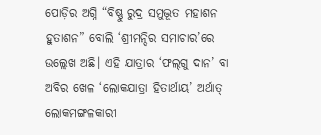ପୋଡ଼ିର ଅଗ୍ନି “ବିଷ୍ଣୁ ରୁଦ୍ର ସମୁଦ୍ଭୂତ ମହାଶନ ହୁତାଶନ” ବୋଲି ‘ଶ୍ରୀମନ୍ଦିର ସମାଚାର’ରେ ଉଲ୍ଲେଖ ଅଛି। ଏହି ଯାତ୍ରାର ‘ଫଲ୍‌ଗୁ ଦାନ’ ବା ଅବିର ଖେଳ ‘ଲୋକଯାତ୍ରା ହିତାର୍ଥାୟ’ ଅର୍ଥାତ୍ ଲୋକମଙ୍ଗଳକାରୀ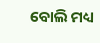ବୋଲି ମଧ୍ୟ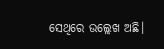ସେଥିରେ ଉଲ୍ଲେଖ ଅଛି।